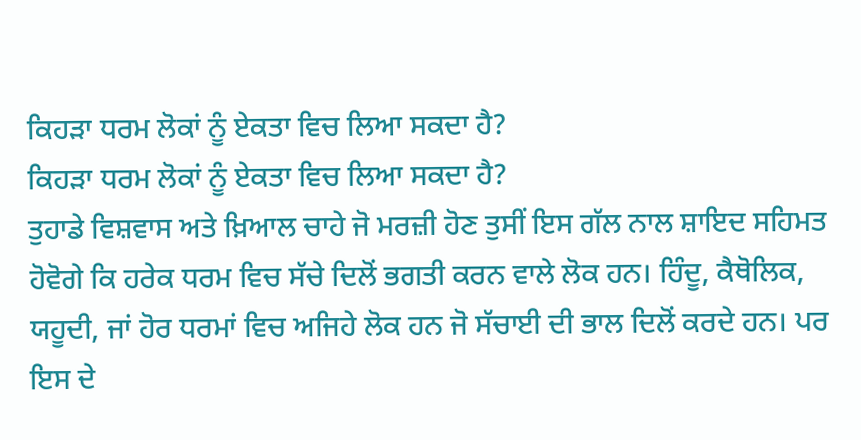ਕਿਹੜਾ ਧਰਮ ਲੋਕਾਂ ਨੂੰ ਏਕਤਾ ਵਿਚ ਲਿਆ ਸਕਦਾ ਹੈ?
ਕਿਹੜਾ ਧਰਮ ਲੋਕਾਂ ਨੂੰ ਏਕਤਾ ਵਿਚ ਲਿਆ ਸਕਦਾ ਹੈ?
ਤੁਹਾਡੇ ਵਿਸ਼ਵਾਸ ਅਤੇ ਖ਼ਿਆਲ ਚਾਹੇ ਜੋ ਮਰਜ਼ੀ ਹੋਣ ਤੁਸੀਂ ਇਸ ਗੱਲ ਨਾਲ ਸ਼ਾਇਦ ਸਹਿਮਤ ਹੋਵੋਗੇ ਕਿ ਹਰੇਕ ਧਰਮ ਵਿਚ ਸੱਚੇ ਦਿਲੋਂ ਭਗਤੀ ਕਰਨ ਵਾਲੇ ਲੋਕ ਹਨ। ਹਿੰਦੂ, ਕੈਥੋਲਿਕ, ਯਹੂਦੀ, ਜਾਂ ਹੋਰ ਧਰਮਾਂ ਵਿਚ ਅਜਿਹੇ ਲੋਕ ਹਨ ਜੋ ਸੱਚਾਈ ਦੀ ਭਾਲ ਦਿਲੋਂ ਕਰਦੇ ਹਨ। ਪਰ ਇਸ ਦੇ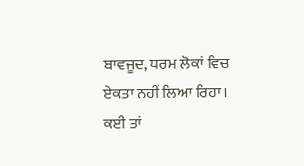ਬਾਵਜੂਦ, ਧਰਮ ਲੋਕਾਂ ਵਿਚ ਏਕਤਾ ਨਹੀਂ ਲਿਆ ਰਿਹਾ। ਕਈ ਤਾਂ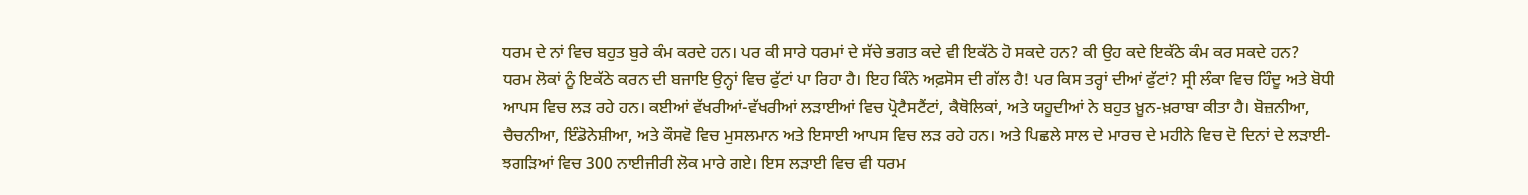ਧਰਮ ਦੇ ਨਾਂ ਵਿਚ ਬਹੁਤ ਬੁਰੇ ਕੰਮ ਕਰਦੇ ਹਨ। ਪਰ ਕੀ ਸਾਰੇ ਧਰਮਾਂ ਦੇ ਸੱਚੇ ਭਗਤ ਕਦੇ ਵੀ ਇਕੱਠੇ ਹੋ ਸਕਦੇ ਹਨ? ਕੀ ਉਹ ਕਦੇ ਇਕੱਠੇ ਕੰਮ ਕਰ ਸਕਦੇ ਹਨ?
ਧਰਮ ਲੋਕਾਂ ਨੂੰ ਇਕੱਠੇ ਕਰਨ ਦੀ ਬਜਾਇ ਉਨ੍ਹਾਂ ਵਿਚ ਫੁੱਟਾਂ ਪਾ ਰਿਹਾ ਹੈ। ਇਹ ਕਿੰਨੇ ਅਫ਼ਸੋਸ ਦੀ ਗੱਲ ਹੈ! ਪਰ ਕਿਸ ਤਰ੍ਹਾਂ ਦੀਆਂ ਫੁੱਟਾਂ? ਸ੍ਰੀ ਲੰਕਾ ਵਿਚ ਹਿੰਦੂ ਅਤੇ ਬੋਧੀ ਆਪਸ ਵਿਚ ਲੜ ਰਹੇ ਹਨ। ਕਈਆਂ ਵੱਖਰੀਆਂ-ਵੱਖਰੀਆਂ ਲੜਾਈਆਂ ਵਿਚ ਪ੍ਰੋਟੈਸਟੈਂਟਾਂ, ਕੈਥੋਲਿਕਾਂ, ਅਤੇ ਯਹੂਦੀਆਂ ਨੇ ਬਹੁਤ ਖ਼ੂਨ-ਖ਼ਰਾਬਾ ਕੀਤਾ ਹੈ। ਬੋਜ਼ਨੀਆ, ਚੈਚਨੀਆ, ਇੰਡੋਨੇਸ਼ੀਆ, ਅਤੇ ਕੌਸਵੋ ਵਿਚ ਮੁਸਲਮਾਨ ਅਤੇ ਇਸਾਈ ਆਪਸ ਵਿਚ ਲੜ ਰਹੇ ਹਨ। ਅਤੇ ਪਿਛਲੇ ਸਾਲ ਦੇ ਮਾਰਚ ਦੇ ਮਹੀਨੇ ਵਿਚ ਦੋ ਦਿਨਾਂ ਦੇ ਲੜਾਈ-ਝਗੜਿਆਂ ਵਿਚ 300 ਨਾਈਜੀਰੀ ਲੋਕ ਮਾਰੇ ਗਏ। ਇਸ ਲੜਾਈ ਵਿਚ ਵੀ ਧਰਮ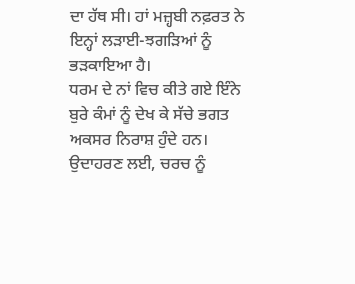ਦਾ ਹੱਥ ਸੀ। ਹਾਂ ਮਜ਼੍ਹਬੀ ਨਫ਼ਰਤ ਨੇ ਇਨ੍ਹਾਂ ਲੜਾਈ-ਝਗੜਿਆਂ ਨੂੰ ਭੜਕਾਇਆ ਹੈ।
ਧਰਮ ਦੇ ਨਾਂ ਵਿਚ ਕੀਤੇ ਗਏ ਇੰਨੇ ਬੁਰੇ ਕੰਮਾਂ ਨੂੰ ਦੇਖ ਕੇ ਸੱਚੇ ਭਗਤ ਅਕਸਰ ਨਿਰਾਸ਼ ਹੁੰਦੇ ਹਨ। ਉਦਾਹਰਣ ਲਈ, ਚਰਚ ਨੂੰ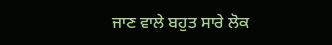ਜਾਣ ਵਾਲੇ ਬਹੁਤ ਸਾਰੇ ਲੋਕ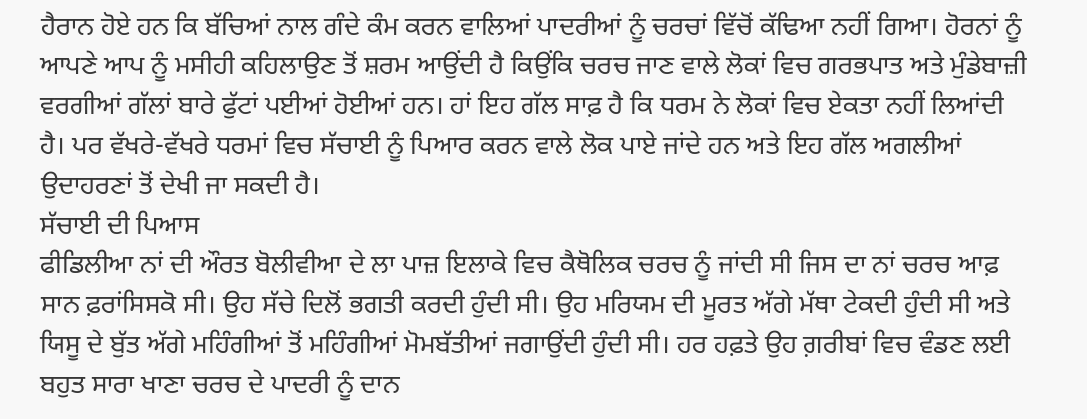ਹੈਰਾਨ ਹੋਏ ਹਨ ਕਿ ਬੱਚਿਆਂ ਨਾਲ ਗੰਦੇ ਕੰਮ ਕਰਨ ਵਾਲਿਆਂ ਪਾਦਰੀਆਂ ਨੂੰ ਚਰਚਾਂ ਵਿੱਚੋਂ ਕੱਢਿਆ ਨਹੀਂ ਗਿਆ। ਹੋਰਨਾਂ ਨੂੰ ਆਪਣੇ ਆਪ ਨੂੰ ਮਸੀਹੀ ਕਹਿਲਾਉਣ ਤੋਂ ਸ਼ਰਮ ਆਉਂਦੀ ਹੈ ਕਿਉਂਕਿ ਚਰਚ ਜਾਣ ਵਾਲੇ ਲੋਕਾਂ ਵਿਚ ਗਰਭਪਾਤ ਅਤੇ ਮੁੰਡੇਬਾਜ਼ੀ ਵਰਗੀਆਂ ਗੱਲਾਂ ਬਾਰੇ ਫੁੱਟਾਂ ਪਈਆਂ ਹੋਈਆਂ ਹਨ। ਹਾਂ ਇਹ ਗੱਲ ਸਾਫ਼ ਹੈ ਕਿ ਧਰਮ ਨੇ ਲੋਕਾਂ ਵਿਚ ਏਕਤਾ ਨਹੀਂ ਲਿਆਂਦੀ ਹੈ। ਪਰ ਵੱਖਰੇ-ਵੱਖਰੇ ਧਰਮਾਂ ਵਿਚ ਸੱਚਾਈ ਨੂੰ ਪਿਆਰ ਕਰਨ ਵਾਲੇ ਲੋਕ ਪਾਏ ਜਾਂਦੇ ਹਨ ਅਤੇ ਇਹ ਗੱਲ ਅਗਲੀਆਂ ਉਦਾਹਰਣਾਂ ਤੋਂ ਦੇਖੀ ਜਾ ਸਕਦੀ ਹੈ।
ਸੱਚਾਈ ਦੀ ਪਿਆਸ
ਫੀਡਿਲੀਆ ਨਾਂ ਦੀ ਔਰਤ ਬੋਲੀਵੀਆ ਦੇ ਲਾ ਪਾਜ਼ ਇਲਾਕੇ ਵਿਚ ਕੈਥੋਲਿਕ ਚਰਚ ਨੂੰ ਜਾਂਦੀ ਸੀ ਜਿਸ ਦਾ ਨਾਂ ਚਰਚ ਆਫ਼ ਸਾਨ ਫ਼ਰਾਂਸਿਸਕੋ ਸੀ। ਉਹ ਸੱਚੇ ਦਿਲੋਂ ਭਗਤੀ ਕਰਦੀ ਹੁੰਦੀ ਸੀ। ਉਹ ਮਰਿਯਮ ਦੀ ਮੂਰਤ ਅੱਗੇ ਮੱਥਾ ਟੇਕਦੀ ਹੁੰਦੀ ਸੀ ਅਤੇ ਯਿਸੂ ਦੇ ਬੁੱਤ ਅੱਗੇ ਮਹਿੰਗੀਆਂ ਤੋਂ ਮਹਿੰਗੀਆਂ ਮੋਮਬੱਤੀਆਂ ਜਗਾਉਂਦੀ ਹੁੰਦੀ ਸੀ। ਹਰ ਹਫ਼ਤੇ ਉਹ ਗ਼ਰੀਬਾਂ ਵਿਚ ਵੰਡਣ ਲਈ ਬਹੁਤ ਸਾਰਾ ਖਾਣਾ ਚਰਚ ਦੇ ਪਾਦਰੀ ਨੂੰ ਦਾਨ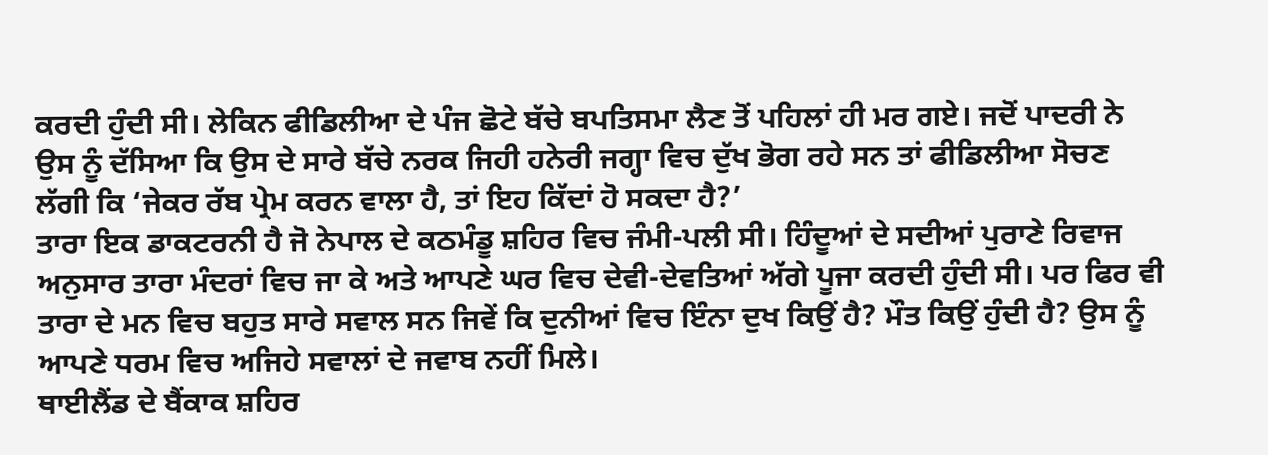ਕਰਦੀ ਹੁੰਦੀ ਸੀ। ਲੇਕਿਨ ਫੀਡਿਲੀਆ ਦੇ ਪੰਜ ਛੋਟੇ ਬੱਚੇ ਬਪਤਿਸਮਾ ਲੈਣ ਤੋਂ ਪਹਿਲਾਂ ਹੀ ਮਰ ਗਏ। ਜਦੋਂ ਪਾਦਰੀ ਨੇ ਉਸ ਨੂੰ ਦੱਸਿਆ ਕਿ ਉਸ ਦੇ ਸਾਰੇ ਬੱਚੇ ਨਰਕ ਜਿਹੀ ਹਨੇਰੀ ਜਗ੍ਹਾ ਵਿਚ ਦੁੱਖ ਭੋਗ ਰਹੇ ਸਨ ਤਾਂ ਫੀਡਿਲੀਆ ਸੋਚਣ ਲੱਗੀ ਕਿ ‘ਜੇਕਰ ਰੱਬ ਪ੍ਰੇਮ ਕਰਨ ਵਾਲਾ ਹੈ, ਤਾਂ ਇਹ ਕਿੱਦਾਂ ਹੋ ਸਕਦਾ ਹੈ?’
ਤਾਰਾ ਇਕ ਡਾਕਟਰਨੀ ਹੈ ਜੋ ਨੇਪਾਲ ਦੇ ਕਠਮੰਡੂ ਸ਼ਹਿਰ ਵਿਚ ਜੰਮੀ-ਪਲੀ ਸੀ। ਹਿੰਦੂਆਂ ਦੇ ਸਦੀਆਂ ਪੁਰਾਣੇ ਰਿਵਾਜ ਅਨੁਸਾਰ ਤਾਰਾ ਮੰਦਰਾਂ ਵਿਚ ਜਾ ਕੇ ਅਤੇ ਆਪਣੇ ਘਰ ਵਿਚ ਦੇਵੀ-ਦੇਵਤਿਆਂ ਅੱਗੇ ਪੂਜਾ ਕਰਦੀ ਹੁੰਦੀ ਸੀ। ਪਰ ਫਿਰ ਵੀ ਤਾਰਾ ਦੇ ਮਨ ਵਿਚ ਬਹੁਤ ਸਾਰੇ ਸਵਾਲ ਸਨ ਜਿਵੇਂ ਕਿ ਦੁਨੀਆਂ ਵਿਚ ਇੰਨਾ ਦੁਖ ਕਿਉਂ ਹੈ? ਮੌਤ ਕਿਉਂ ਹੁੰਦੀ ਹੈ? ਉਸ ਨੂੰ ਆਪਣੇ ਧਰਮ ਵਿਚ ਅਜਿਹੇ ਸਵਾਲਾਂ ਦੇ ਜਵਾਬ ਨਹੀਂ ਮਿਲੇ।
ਥਾਈਲੈਂਡ ਦੇ ਬੈਂਕਾਕ ਸ਼ਹਿਰ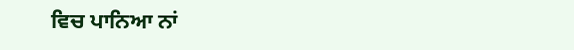ਵਿਚ ਪਾਨਿਆ ਨਾਂ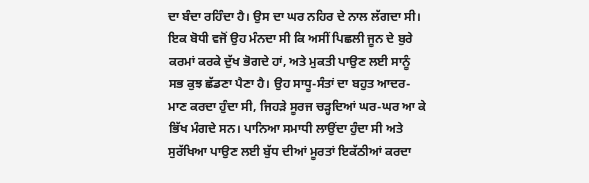ਦਾ ਬੰਦਾ ਰਹਿੰਦਾ ਹੈ। ਉਸ ਦਾ ਘਰ ਨਹਿਰ ਦੇ ਨਾਲ ਲੱਗਦਾ ਸੀ। ਇਕ ਬੋਧੀ ਵਜੋਂ ਉਹ ਮੰਨਦਾ ਸੀ ਕਿ ਅਸੀਂ ਪਿਛਲੀ ਜੂਨ ਦੇ ਬੁਰੇ ਕਰਮਾਂ ਕਰਕੇ ਦੁੱਖ ਭੋਗਦੇ ਹਾਂ, ਅਤੇ ਮੁਕਤੀ ਪਾਉਣ ਲਈ ਸਾਨੂੰ ਸਭ ਕੁਝ ਛੱਡਣਾ ਪੈਣਾ ਹੈ। ਉਹ ਸਾਧੂ-ਸੰਤਾਂ ਦਾ ਬਹੁਤ ਆਦਰ-ਮਾਣ ਕਰਦਾ ਹੁੰਦਾ ਸੀ, ਜਿਹੜੇ ਸੂਰਜ ਚੜ੍ਹਦਿਆਂ ਘਰ-ਘਰ ਆ ਕੇ ਭਿੱਖ ਮੰਗਦੇ ਸਨ। ਪਾਨਿਆ ਸਮਾਧੀ ਲਾਉਂਦਾ ਹੁੰਦਾ ਸੀ ਅਤੇ ਸੁਰੱਖਿਆ ਪਾਉਣ ਲਈ ਬੁੱਧ ਦੀਆਂ ਮੂਰਤਾਂ ਇਕੱਠੀਆਂ ਕਰਦਾ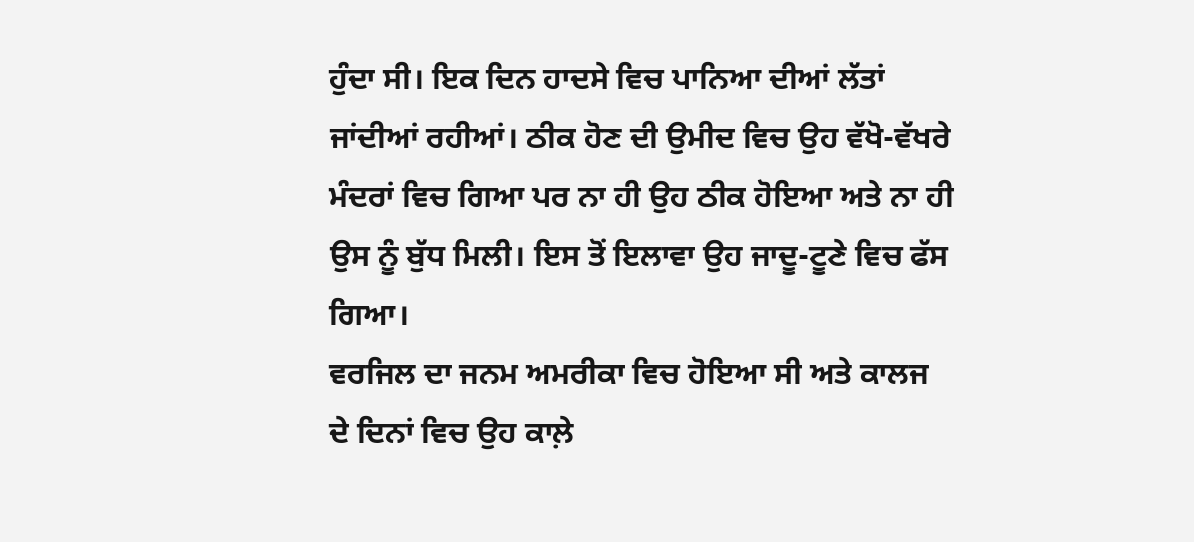ਹੁੰਦਾ ਸੀ। ਇਕ ਦਿਨ ਹਾਦਸੇ ਵਿਚ ਪਾਨਿਆ ਦੀਆਂ ਲੱਤਾਂ ਜਾਂਦੀਆਂ ਰਹੀਆਂ। ਠੀਕ ਹੋਣ ਦੀ ਉਮੀਦ ਵਿਚ ਉਹ ਵੱਖੋ-ਵੱਖਰੇ ਮੰਦਰਾਂ ਵਿਚ ਗਿਆ ਪਰ ਨਾ ਹੀ ਉਹ ਠੀਕ ਹੋਇਆ ਅਤੇ ਨਾ ਹੀ ਉਸ ਨੂੰ ਬੁੱਧ ਮਿਲੀ। ਇਸ ਤੋਂ ਇਲਾਵਾ ਉਹ ਜਾਦੂ-ਟੂਣੇ ਵਿਚ ਫੱਸ ਗਿਆ।
ਵਰਜਿਲ ਦਾ ਜਨਮ ਅਮਰੀਕਾ ਵਿਚ ਹੋਇਆ ਸੀ ਅਤੇ ਕਾਲਜ ਦੇ ਦਿਨਾਂ ਵਿਚ ਉਹ ਕਾਲ਼ੇ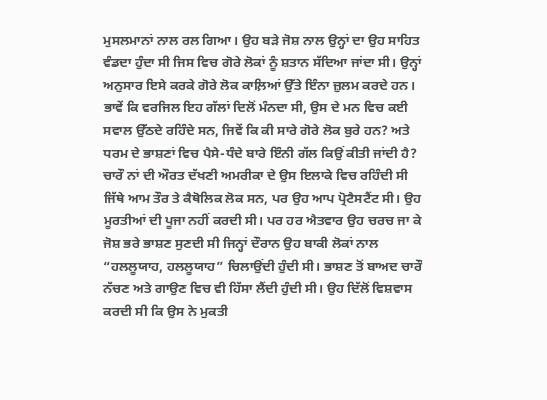ਮੁਸਲਮਾਨਾਂ ਨਾਲ ਰਲ ਗਿਆ। ਉਹ ਬੜੇ ਜੋਸ਼ ਨਾਲ ਉਨ੍ਹਾਂ ਦਾ ਉਹ ਸਾਹਿਤ ਵੰਡਦਾ ਹੁੰਦਾ ਸੀ ਜਿਸ ਵਿਚ ਗੋਰੇ ਲੋਕਾਂ ਨੂੰ ਸ਼ਤਾਨ ਸੱਦਿਆ ਜਾਂਦਾ ਸੀ। ਉਨ੍ਹਾਂ ਅਨੁਸਾਰ ਇਸੇ ਕਰਕੇ ਗੋਰੇ ਲੋਕ ਕਾਲ਼ਿਆਂ ਉੱਤੇ ਇੰਨਾ ਜ਼ੁਲਮ ਕਰਦੇ ਹਨ। ਭਾਵੇਂ ਕਿ ਵਰਜਿਲ ਇਹ ਗੱਲਾਂ ਦਿਲੋਂ ਮੰਨਦਾ ਸੀ, ਉਸ ਦੇ ਮਨ ਵਿਚ ਕਈ ਸਵਾਲ ਉੱਠਦੇ ਰਹਿੰਦੇ ਸਨ, ਜਿਵੇਂ ਕਿ ਕੀ ਸਾਰੇ ਗੋਰੇ ਲੋਕ ਬੁਰੇ ਹਨ? ਅਤੇ ਧਰਮ ਦੇ ਭਾਸ਼ਣਾਂ ਵਿਚ ਪੈਸੇ-ਧੰਦੇ ਬਾਰੇ ਇੰਨੀ ਗੱਲ ਕਿਉਂ ਕੀਤੀ ਜਾਂਦੀ ਹੈ?
ਚਾਰੌ ਨਾਂ ਦੀ ਔਰਤ ਦੱਖਣੀ ਅਮਰੀਕਾ ਦੇ ਉਸ ਇਲਾਕੇ ਵਿਚ ਰਹਿੰਦੀ ਸੀ ਜਿੱਥੇ ਆਮ ਤੌਰ ਤੇ ਕੈਥੋਲਿਕ ਲੋਕ ਸਨ, ਪਰ ਉਹ ਆਪ ਪ੍ਰੋਟੈਸਟੈਂਟ ਸੀ। ਉਹ ਮੂਰਤੀਆਂ ਦੀ ਪੂਜਾ ਨਹੀਂ ਕਰਦੀ ਸੀ। ਪਰ ਹਰ ਐਤਵਾਰ ਉਹ ਚਰਚ ਜਾ ਕੇ ਜੋਸ਼ ਭਰੇ ਭਾਸ਼ਣ ਸੁਣਦੀ ਸੀ ਜਿਨ੍ਹਾਂ ਦੌਰਾਨ ਉਹ ਬਾਕੀ ਲੋਕਾਂ ਨਾਲ “ਹਲਲੂਯਾਹ, ਹਲਲੂਯਾਹ” ਚਿਲਾਉਂਦੀ ਹੁੰਦੀ ਸੀ। ਭਾਸ਼ਣ ਤੋਂ ਬਾਅਦ ਚਾਰੌ ਨੱਚਣ ਅਤੇ ਗਾਉਣ ਵਿਚ ਵੀ ਹਿੱਸਾ ਲੈਂਦੀ ਹੁੰਦੀ ਸੀ। ਉਹ ਦਿੱਲੋਂ ਵਿਸ਼ਵਾਸ ਕਰਦੀ ਸੀ ਕਿ ਉਸ ਨੇ ਮੁਕਤੀ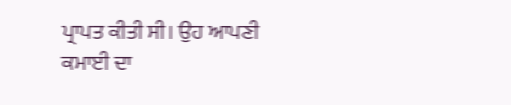ਪ੍ਰਾਪਤ ਕੀਤੀ ਸੀ। ਉਹ ਆਪਣੀ ਕਮਾਈ ਦਾ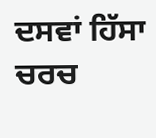ਦਸਵਾਂ ਹਿੱਸਾ ਚਰਚ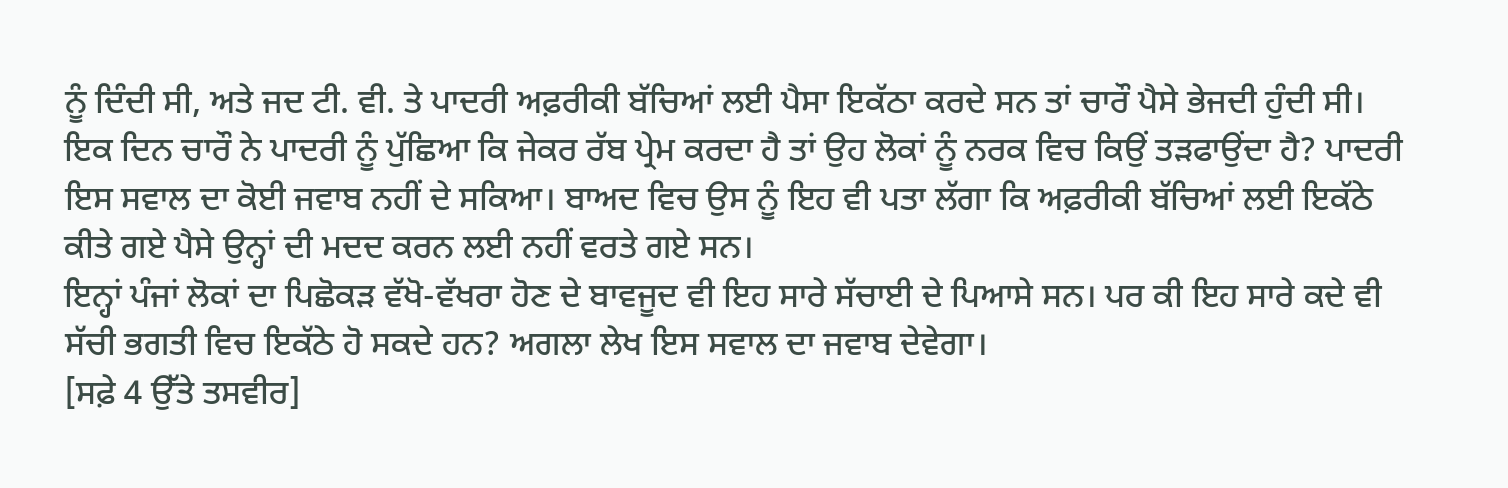ਨੂੰ ਦਿੰਦੀ ਸੀ, ਅਤੇ ਜਦ ਟੀ. ਵੀ. ਤੇ ਪਾਦਰੀ ਅਫ਼ਰੀਕੀ ਬੱਚਿਆਂ ਲਈ ਪੈਸਾ ਇਕੱਠਾ ਕਰਦੇ ਸਨ ਤਾਂ ਚਾਰੌ ਪੈਸੇ ਭੇਜਦੀ ਹੁੰਦੀ ਸੀ। ਇਕ ਦਿਨ ਚਾਰੌ ਨੇ ਪਾਦਰੀ ਨੂੰ ਪੁੱਛਿਆ ਕਿ ਜੇਕਰ ਰੱਬ ਪ੍ਰੇਮ ਕਰਦਾ ਹੈ ਤਾਂ ਉਹ ਲੋਕਾਂ ਨੂੰ ਨਰਕ ਵਿਚ ਕਿਉਂ ਤੜਫਾਉਂਦਾ ਹੈ? ਪਾਦਰੀ ਇਸ ਸਵਾਲ ਦਾ ਕੋਈ ਜਵਾਬ ਨਹੀਂ ਦੇ ਸਕਿਆ। ਬਾਅਦ ਵਿਚ ਉਸ ਨੂੰ ਇਹ ਵੀ ਪਤਾ ਲੱਗਾ ਕਿ ਅਫ਼ਰੀਕੀ ਬੱਚਿਆਂ ਲਈ ਇਕੱਠੇ ਕੀਤੇ ਗਏ ਪੈਸੇ ਉਨ੍ਹਾਂ ਦੀ ਮਦਦ ਕਰਨ ਲਈ ਨਹੀਂ ਵਰਤੇ ਗਏ ਸਨ।
ਇਨ੍ਹਾਂ ਪੰਜਾਂ ਲੋਕਾਂ ਦਾ ਪਿਛੋਕੜ ਵੱਖੋ-ਵੱਖਰਾ ਹੋਣ ਦੇ ਬਾਵਜੂਦ ਵੀ ਇਹ ਸਾਰੇ ਸੱਚਾਈ ਦੇ ਪਿਆਸੇ ਸਨ। ਪਰ ਕੀ ਇਹ ਸਾਰੇ ਕਦੇ ਵੀ ਸੱਚੀ ਭਗਤੀ ਵਿਚ ਇਕੱਠੇ ਹੋ ਸਕਦੇ ਹਨ? ਅਗਲਾ ਲੇਖ ਇਸ ਸਵਾਲ ਦਾ ਜਵਾਬ ਦੇਵੇਗਾ।
[ਸਫ਼ੇ 4 ਉੱਤੇ ਤਸਵੀਰ]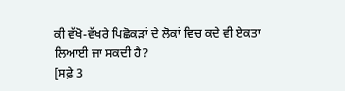ਕੀ ਵੱਖੋ-ਵੱਖਰੇ ਪਿਛੋਕੜਾਂ ਦੇ ਲੋਕਾਂ ਵਿਚ ਕਦੇ ਵੀ ਏਕਤਾ ਲਿਆਈ ਜਾ ਸਕਦੀ ਹੈ?
[ਸਫ਼ੇ 3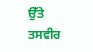ਉੱਤੇ ਤਸਵੀਰ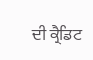ਦੀ ਕ੍ਰੈਡਿਟ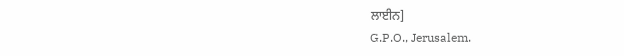ਲਾਈਨ]
G.P.O., Jerusalem.